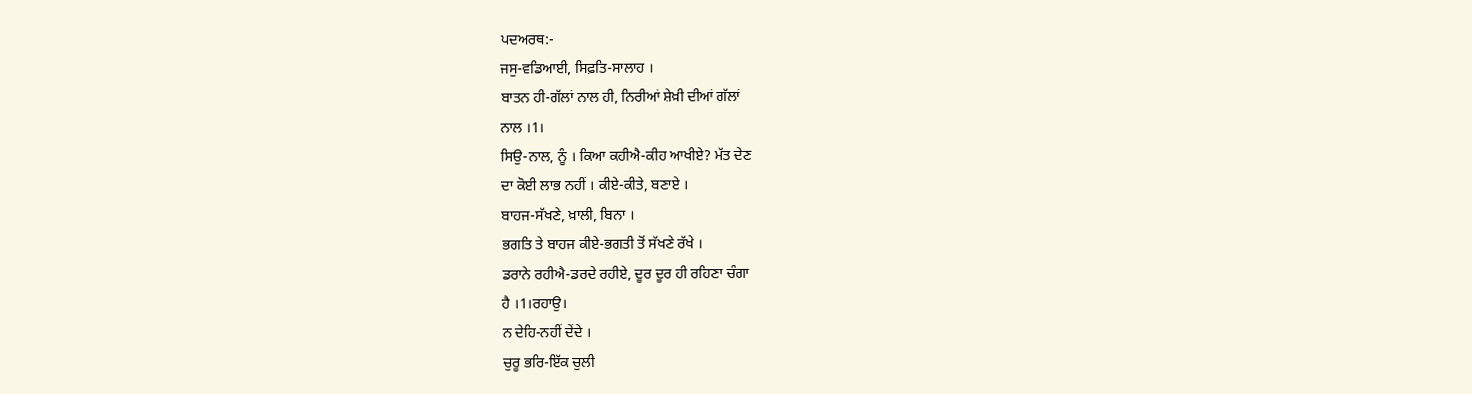ਪਦਅਰਥ:-
ਜਸੁ-ਵਡਿਆਈ, ਸਿਫ਼ਤਿ-ਸਾਲਾਹ ।
ਬਾਤਨ ਹੀ-ਗੱਲਾਂ ਨਾਲ ਹੀ, ਨਿਰੀਆਂ ਸ਼ੇਖ਼ੀ ਦੀਆਂ ਗੱਲਾਂ
ਨਾਲ ।1।
ਸਿਉ-ਨਾਲ, ਨੂੰ । ਕਿਆ ਕਹੀਐ-ਕੀਹ ਆਖੀਏ? ਮੱਤ ਦੇਣ
ਦਾ ਕੋਈ ਲਾਭ ਨਹੀਂ । ਕੀਏ-ਕੀਤੇ, ਬਣਾਏ ।
ਬਾਹਜ-ਸੱਖਣੇ, ਖ਼ਾਲੀ, ਬਿਨਾ ।
ਭਗਤਿ ਤੇ ਬਾਹਜ ਕੀਏ-ਭਗਤੀ ਤੋਂ ਸੱਖਣੇ ਰੱਖੇ ।
ਡਰਾਨੇ ਰਹੀਐ-ਡਰਦੇ ਰਹੀਏ, ਦੂਰ ਦੂਰ ਹੀ ਰਹਿਣਾ ਚੰਗਾ
ਹੈ ।1।ਰਹਾਉ।
ਨ ਦੇਹਿ-ਨਹੀਂ ਦੇਂਦੇ ।
ਚੁਰੂ ਭਰਿ-ਇੱਕ ਚੁਲੀ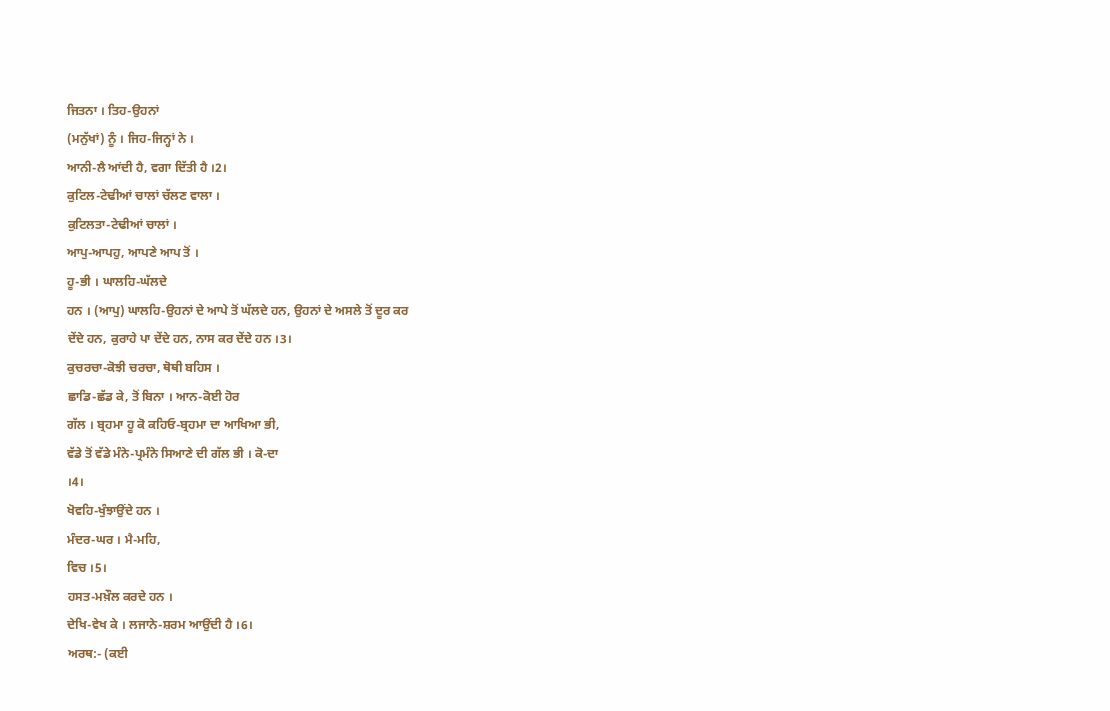ਜਿਤਨਾ । ਤਿਹ-ਉਹਨਾਂ
(ਮਨੁੱਖਾਂ) ਨੂੰ । ਜਿਹ-ਜਿਨ੍ਹਾਂ ਨੇ ।
ਆਨੀ-ਲੈ ਆਂਦੀ ਹੈ, ਵਗਾ ਦਿੱਤੀ ਹੈ ।2।
ਕੁਟਿਲ-ਟੇਢੀਆਂ ਚਾਲਾਂ ਚੱਲਣ ਵਾਲਾ ।
ਕੁਟਿਲਤਾ-ਟੇਢੀਆਂ ਚਾਲਾਂ ।
ਆਪੁ-ਆਪਹੁ, ਆਪਣੇ ਆਪ ਤੋਂ ।
ਹੂ-ਭੀ । ਘਾਲਹਿ-ਘੱਲਦੇ
ਹਨ । (ਆਪੁ) ਘਾਲਹਿ-ਉਹਨਾਂ ਦੇ ਆਪੇ ਤੋਂ ਘੱਲਦੇ ਹਨ, ਉਹਨਾਂ ਦੇ ਅਸਲੇ ਤੋਂ ਦੂਰ ਕਰ
ਦੇਂਦੇ ਹਨ, ਕੁਰਾਹੇ ਪਾ ਦੇਂਦੇ ਹਨ, ਨਾਸ ਕਰ ਦੇਂਦੇ ਹਨ ।3।
ਕੁਚਰਚਾ-ਕੋਝੀ ਚਰਚਾ, ਥੋਥੀ ਬਹਿਸ ।
ਛਾਡਿ-ਛੱਡ ਕੇ, ਤੋਂ ਬਿਨਾ । ਆਨ-ਕੋਈ ਹੋਰ
ਗੱਲ । ਬ੍ਰਹਮਾ ਹੂ ਕੋ ਕਹਿਓ-ਬ੍ਰਹਮਾ ਦਾ ਆਖਿਆ ਭੀ,
ਵੱਡੇ ਤੋਂ ਵੱਡੇ ਮੰਨੇ-ਪ੍ਰਮੰਨੇ ਸਿਆਣੇ ਦੀ ਗੱਲ ਭੀ । ਕੋ-ਦਾ
।4।
ਖੋਵਹਿ-ਖੁੰਝਾਉਂਦੇ ਹਨ ।
ਮੰਦਰ-ਘਰ । ਮੈ-ਮਹਿ,
ਵਿਚ ।5।
ਹਸਤ-ਮਖ਼ੌਲ ਕਰਦੇ ਹਨ ।
ਦੇਖਿ-ਵੇਖ ਕੇ । ਲਜਾਨੇ-ਸ਼ਰਮ ਆਉਂਦੀ ਹੈ ।6।
ਅਰਥ:- (ਕਈ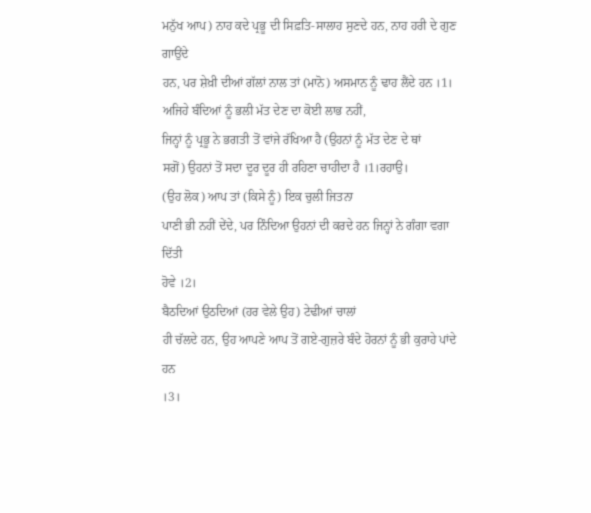ਮਨੁੱਖ ਆਪ) ਨਾਹ ਕਦੇ ਪ੍ਰਭੂ ਦੀ ਸਿਫ਼ਤਿ-ਸਾਲਾਹ ਸੁਣਦੇ ਹਨ, ਨਾਹ ਹਰੀ ਦੇ ਗੁਣ ਗਾਉਂਦੇ
ਹਨ, ਪਰ ਸ਼ੇਖ਼ੀ ਦੀਆਂ ਗੱਲਾਂ ਨਾਲ ਤਾਂ (ਮਾਨੋ) ਅਸਮਾਨ ਨੂੰ ਢਾਹ ਲੈਂਦੇ ਹਨ ।1।
ਅਜਿਹੇ ਬੰਦਿਆਂ ਨੂੰ ਭਲੀ ਮੱਤ ਦੇਣ ਦਾ ਕੋਈ ਲਾਭ ਨਹੀਂ,
ਜਿਨ੍ਹਾਂ ਨੂੰ ਪ੍ਰਭੂ ਨੇ ਭਗਤੀ ਤੋਂ ਵਾਂਜੇ ਰੱਖਿਆ ਹੈ (ਉਹਨਾਂ ਨੂੰ ਮੱਤ ਦੇਣ ਦੇ ਥਾਂ
ਸਗੋਂ) ਉਹਨਾਂ ਤੋਂ ਸਦਾ ਦੂਰ ਦੂਰ ਹੀ ਰਹਿਣਾ ਚਾਹੀਦਾ ਹੈ ।1।ਰਹਾਉ।
(ਉਹ ਲੋਕ) ਆਪ ਤਾਂ (ਕਿਸੇ ਨੂੰ) ਇਕ ਚੁਲੀ ਜਿਤਨਾ
ਪਾਣੀ ਭੀ ਨਹੀਂ ਦੇਂਦੇ, ਪਰ ਨਿੰਦਿਆ ਉਹਨਾਂ ਦੀ ਕਰਦੇ ਹਨ ਜਿਨ੍ਹਾਂ ਨੇ ਗੰਗਾ ਵਗਾ ਦਿੱਤੀ
ਹੋਵੇ ।2।
ਬੈਠਦਿਆਂ ਉਠਦਿਆਂ (ਹਰ ਵੇਲੇ ਉਹ) ਟੇਢੀਆਂ ਚਾਲਾਂ
ਹੀ ਚੱਲਦੇ ਹਨ, ਉਹ ਆਪਣੇ ਆਪ ਤੋਂ ਗਏ-ਗੁਜ਼ਰੇ ਬੰਦੇ ਹੋਰਨਾਂ ਨੂੰ ਭੀ ਕੁਰਾਹੇ ਪਾਂਦੇ ਹਨ
।3।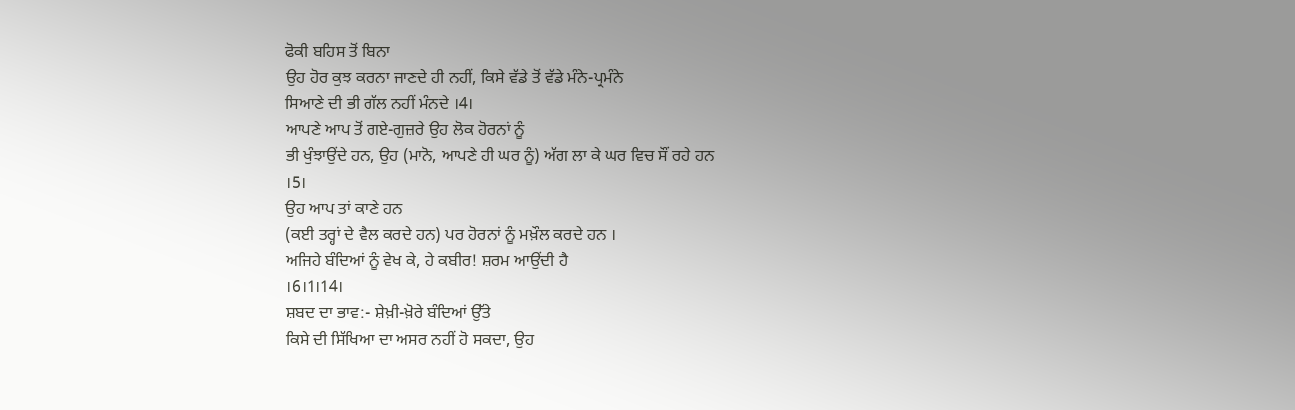ਫੋਕੀ ਬਹਿਸ ਤੋਂ ਬਿਨਾ
ਉਹ ਹੋਰ ਕੁਝ ਕਰਨਾ ਜਾਣਦੇ ਹੀ ਨਹੀਂ, ਕਿਸੇ ਵੱਡੇ ਤੋਂ ਵੱਡੇ ਮੰਨੇ-ਪ੍ਰਮੰਨੇ
ਸਿਆਣੇ ਦੀ ਭੀ ਗੱਲ ਨਹੀਂ ਮੰਨਦੇ ।4।
ਆਪਣੇ ਆਪ ਤੋਂ ਗਏ-ਗੁਜ਼ਰੇ ਉਹ ਲੋਕ ਹੋਰਨਾਂ ਨੂੰ
ਭੀ ਖੁੰਝਾਉਂਦੇ ਹਨ, ਉਹ (ਮਾਨੋ, ਆਪਣੇ ਹੀ ਘਰ ਨੂੰ) ਅੱਗ ਲਾ ਕੇ ਘਰ ਵਿਚ ਸੌਂ ਰਹੇ ਹਨ
।5।
ਉਹ ਆਪ ਤਾਂ ਕਾਣੇ ਹਨ
(ਕਈ ਤਰ੍ਹਾਂ ਦੇ ਵੈਲ ਕਰਦੇ ਹਨ) ਪਰ ਹੋਰਨਾਂ ਨੂੰ ਮਖ਼ੌਲ ਕਰਦੇ ਹਨ ।
ਅਜਿਹੇ ਬੰਦਿਆਂ ਨੂੰ ਵੇਖ ਕੇ, ਹੇ ਕਬੀਰ! ਸ਼ਰਮ ਆਉਂਦੀ ਹੈ
।6।1।14।
ਸ਼ਬਦ ਦਾ ਭਾਵ:- ਸ਼ੇਖ਼ੀ-ਖ਼ੋਰੇ ਬੰਦਿਆਂ ਉੱਤੇ
ਕਿਸੇ ਦੀ ਸਿੱਖਿਆ ਦਾ ਅਸਰ ਨਹੀਂ ਹੋ ਸਕਦਾ, ਉਹ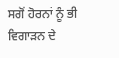ਸਗੋਂ ਹੋਰਨਾਂ ਨੂੰ ਭੀ ਵਿਗਾੜਨ ਦੇ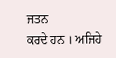ਜਤਨ
ਕਰਦੇ ਹਨ । ਅਜਿਹੇ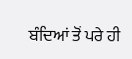ਬੰਦਿਆਂ ਤੋਂ ਪਰੇ ਹੀ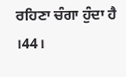ਰਹਿਣਾ ਚੰਗਾ ਹੁੰਦਾ ਹੈ ।44।